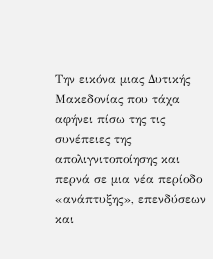Την εικόνα μιας Δυτικής Μακεδονίας που τάχα αφήνει πίσω της τις συνέπειες της απολιγνιτοποίησης και περνά σε μια νέα περίοδο «ανάπτυξης», επενδύσεων και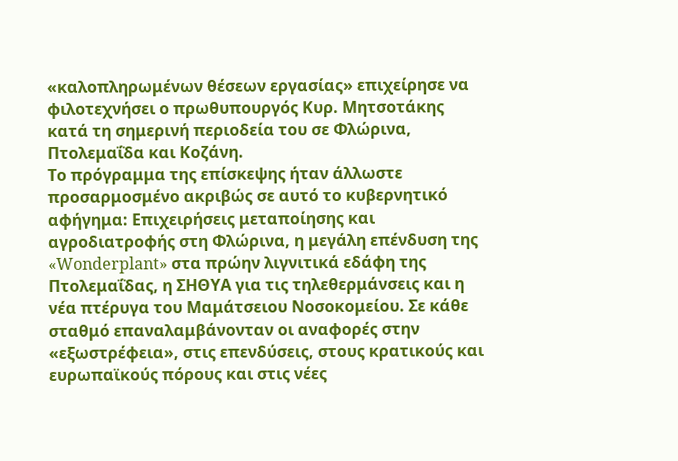«καλοπληρωμένων θέσεων εργασίας» επιχείρησε να φιλοτεχνήσει ο πρωθυπουργός Κυρ. Μητσοτάκης κατά τη σημερινή περιοδεία του σε Φλώρινα, Πτολεμαΐδα και Κοζάνη.
Το πρόγραμμα της επίσκεψης ήταν άλλωστε προσαρμοσμένο ακριβώς σε αυτό το κυβερνητικό αφήγημα: Επιχειρήσεις μεταποίησης και αγροδιατροφής στη Φλώρινα, η μεγάλη επένδυση της «Wonderplant» στα πρώην λιγνιτικά εδάφη της Πτολεμαΐδας, η ΣΗΘΥΑ για τις τηλεθερμάνσεις και η νέα πτέρυγα του Μαμάτσειου Νοσοκομείου. Σε κάθε σταθμό επαναλαμβάνονταν οι αναφορές στην «εξωστρέφεια», στις επενδύσεις, στους κρατικούς και ευρωπαϊκούς πόρους και στις νέες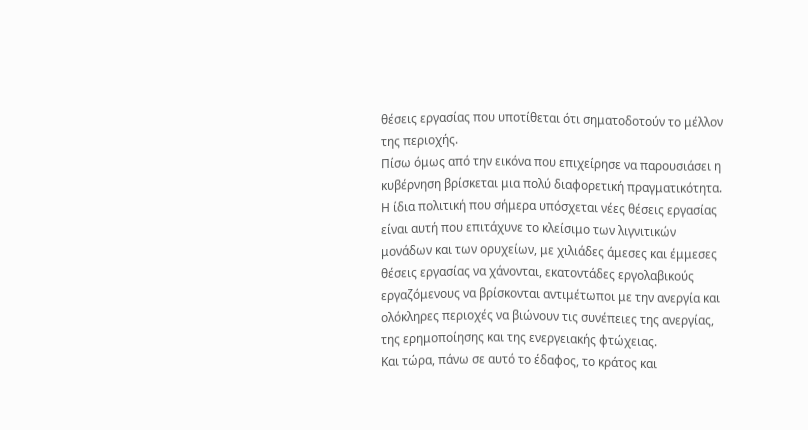θέσεις εργασίας που υποτίθεται ότι σηματοδοτούν το μέλλον της περιοχής.
Πίσω όμως από την εικόνα που επιχείρησε να παρουσιάσει η κυβέρνηση βρίσκεται μια πολύ διαφορετική πραγματικότητα.
Η ίδια πολιτική που σήμερα υπόσχεται νέες θέσεις εργασίας είναι αυτή που επιτάχυνε το κλείσιμο των λιγνιτικών μονάδων και των ορυχείων, με χιλιάδες άμεσες και έμμεσες θέσεις εργασίας να χάνονται, εκατοντάδες εργολαβικούς εργαζόμενους να βρίσκονται αντιμέτωποι με την ανεργία και ολόκληρες περιοχές να βιώνουν τις συνέπειες της ανεργίας, της ερημοποίησης και της ενεργειακής φτώχειας.
Και τώρα, πάνω σε αυτό το έδαφος, το κράτος και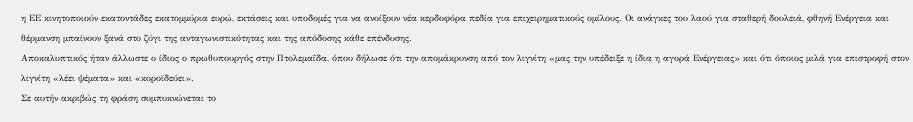η ΕΕ κινητοποιούν εκατοντάδες εκατομμύρια ευρώ, εκτάσεις και υποδομές για να ανοίξουν νέα κερδοφόρα πεδία για επιχειρηματικούς ομίλους. Οι ανάγκες του λαού για σταθερή δουλειά, φθηνή Ενέργεια και θέρμανση μπαίνουν ξανά στο ζύγι της ανταγωνιστικότητας και της απόδοσης κάθε επένδυσης.
Αποκαλυπτικός ήταν άλλωστε ο ίδιος ο πρωθυπουργός στην Πτολεμαΐδα, όπου δήλωσε ότι την απομάκρυνση από τον λιγνίτη «μας την υπέδειξε η ίδια η αγορά Ενέργειας» και ότι όποιος μιλά για επιστροφή στον λιγνίτη «λέει ψέματα» και «κοροϊδεύει».
Σε αυτήν ακριβώς τη φράση συμπυκνώνεται το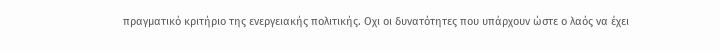πραγματικό κριτήριο της ενεργειακής πολιτικής. Οχι οι δυνατότητες που υπάρχουν ώστε ο λαός να έχει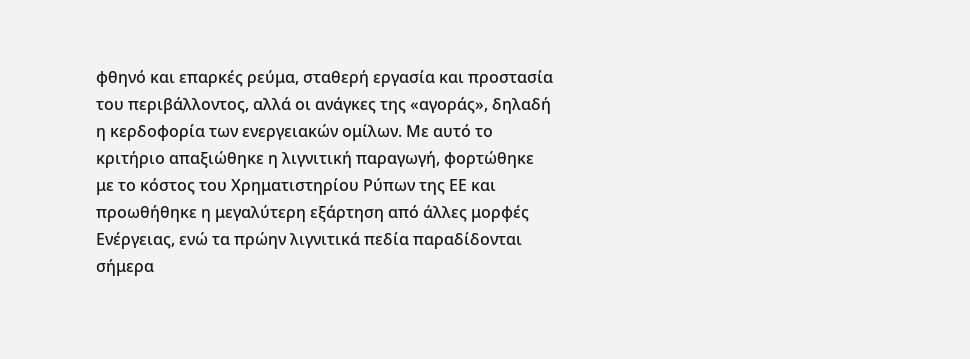φθηνό και επαρκές ρεύμα, σταθερή εργασία και προστασία του περιβάλλοντος, αλλά οι ανάγκες της «αγοράς», δηλαδή η κερδοφορία των ενεργειακών ομίλων. Με αυτό το κριτήριο απαξιώθηκε η λιγνιτική παραγωγή, φορτώθηκε με το κόστος του Χρηματιστηρίου Ρύπων της ΕΕ και προωθήθηκε η μεγαλύτερη εξάρτηση από άλλες μορφές Ενέργειας, ενώ τα πρώην λιγνιτικά πεδία παραδίδονται σήμερα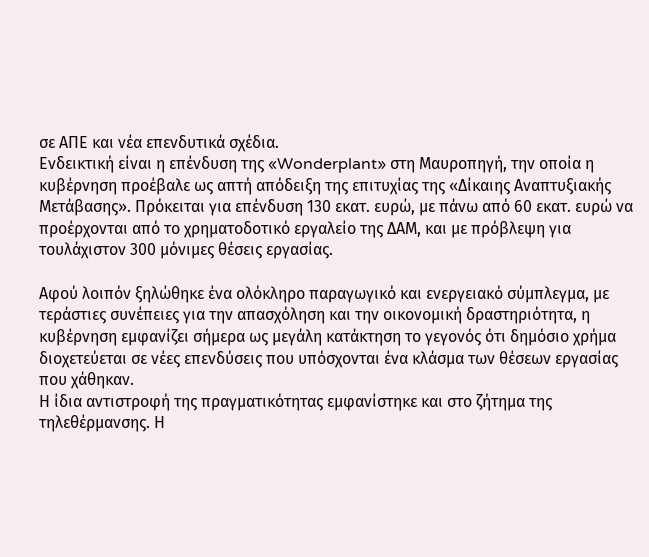σε ΑΠΕ και νέα επενδυτικά σχέδια.
Ενδεικτική είναι η επένδυση της «Wonderplant» στη Μαυροπηγή, την οποία η κυβέρνηση προέβαλε ως απτή απόδειξη της επιτυχίας της «Δίκαιης Αναπτυξιακής Μετάβασης». Πρόκειται για επένδυση 130 εκατ. ευρώ, με πάνω από 60 εκατ. ευρώ να προέρχονται από το χρηματοδοτικό εργαλείο της ΔΑΜ, και με πρόβλεψη για τουλάχιστον 300 μόνιμες θέσεις εργασίας.

Αφού λοιπόν ξηλώθηκε ένα ολόκληρο παραγωγικό και ενεργειακό σύμπλεγμα, με τεράστιες συνέπειες για την απασχόληση και την οικονομική δραστηριότητα, η κυβέρνηση εμφανίζει σήμερα ως μεγάλη κατάκτηση το γεγονός ότι δημόσιο χρήμα διοχετεύεται σε νέες επενδύσεις που υπόσχονται ένα κλάσμα των θέσεων εργασίας που χάθηκαν.
Η ίδια αντιστροφή της πραγματικότητας εμφανίστηκε και στο ζήτημα της τηλεθέρμανσης. Η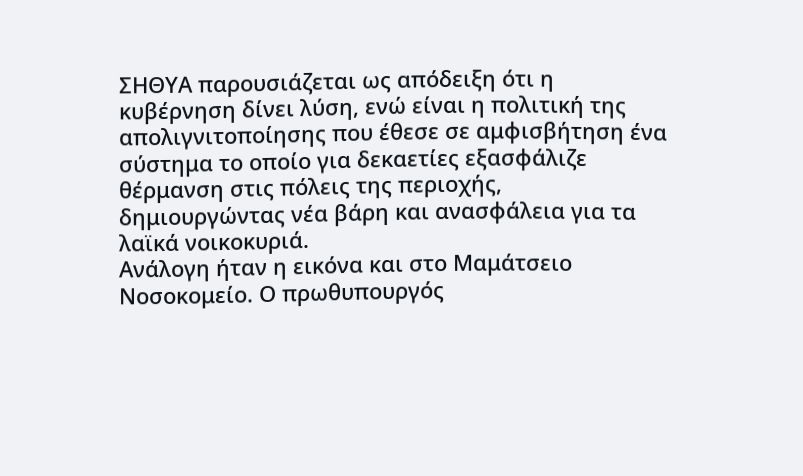ΣΗΘΥΑ παρουσιάζεται ως απόδειξη ότι η κυβέρνηση δίνει λύση, ενώ είναι η πολιτική της απολιγνιτοποίησης που έθεσε σε αμφισβήτηση ένα σύστημα το οποίο για δεκαετίες εξασφάλιζε θέρμανση στις πόλεις της περιοχής, δημιουργώντας νέα βάρη και ανασφάλεια για τα λαϊκά νοικοκυριά.
Ανάλογη ήταν η εικόνα και στο Μαμάτσειο Νοσοκομείο. Ο πρωθυπουργός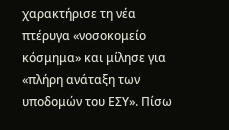χαρακτήρισε τη νέα πτέρυγα «νοσοκομείο κόσμημα» και μίλησε για «πλήρη ανάταξη των υποδομών του ΕΣΥ». Πίσω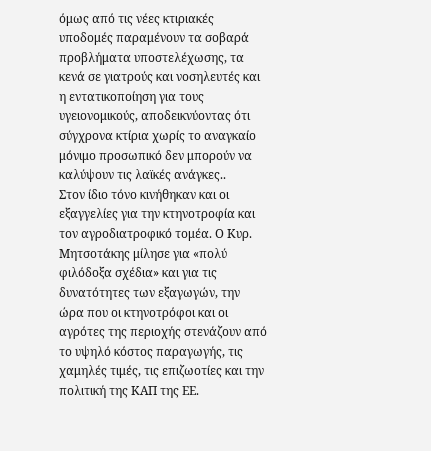όμως από τις νέες κτιριακές υποδομές παραμένουν τα σοβαρά προβλήματα υποστελέχωσης, τα κενά σε γιατρούς και νοσηλευτές και η εντατικοποίηση για τους υγειονομικούς, αποδεικνύοντας ότι σύγχρονα κτίρια χωρίς το αναγκαίο μόνιμο προσωπικό δεν μπορούν να καλύψουν τις λαϊκές ανάγκες..
Στον ίδιο τόνο κινήθηκαν και οι εξαγγελίες για την κτηνοτροφία και τον αγροδιατροφικό τομέα. Ο Κυρ. Μητσοτάκης μίλησε για «πολύ φιλόδοξα σχέδια» και για τις δυνατότητες των εξαγωγών, την ώρα που οι κτηνοτρόφοι και οι αγρότες της περιοχής στενάζουν από το υψηλό κόστος παραγωγής, τις χαμηλές τιμές, τις επιζωοτίες και την πολιτική της ΚΑΠ της ΕΕ.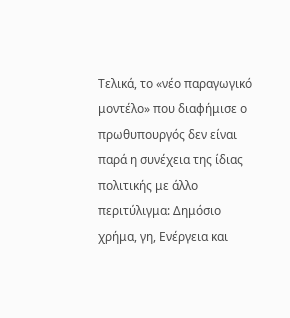Τελικά, το «νέο παραγωγικό μοντέλο» που διαφήμισε ο πρωθυπουργός δεν είναι παρά η συνέχεια της ίδιας πολιτικής με άλλο περιτύλιγμα: Δημόσιο χρήμα, γη, Ενέργεια και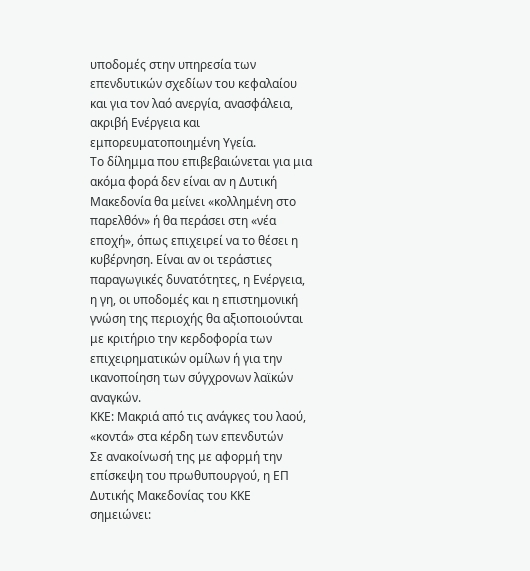υποδομές στην υπηρεσία των επενδυτικών σχεδίων του κεφαλαίου και για τον λαό ανεργία, ανασφάλεια, ακριβή Ενέργεια και εμπορευματοποιημένη Υγεία.
Το δίλημμα που επιβεβαιώνεται για μια ακόμα φορά δεν είναι αν η Δυτική Μακεδονία θα μείνει «κολλημένη στο παρελθόν» ή θα περάσει στη «νέα εποχή», όπως επιχειρεί να το θέσει η κυβέρνηση. Είναι αν οι τεράστιες παραγωγικές δυνατότητες, η Ενέργεια, η γη, οι υποδομές και η επιστημονική γνώση της περιοχής θα αξιοποιούνται με κριτήριο την κερδοφορία των επιχειρηματικών ομίλων ή για την ικανοποίηση των σύγχρονων λαϊκών αναγκών.
ΚΚΕ: Μακριά από τις ανάγκες του λαού, «κοντά» στα κέρδη των επενδυτών
Σε ανακοίνωσή της με αφορμή την επίσκεψη του πρωθυπουργού, η ΕΠ Δυτικής Μακεδονίας του ΚΚΕ σημειώνει: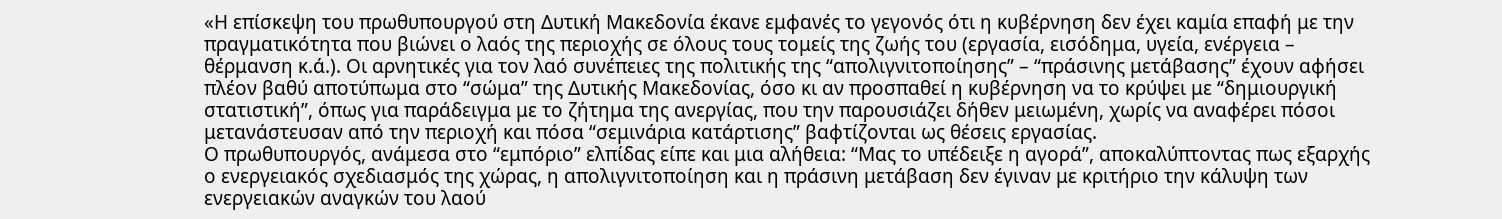«Η επίσκεψη του πρωθυπουργού στη Δυτική Μακεδονία έκανε εμφανές το γεγονός ότι η κυβέρνηση δεν έχει καμία επαφή με την πραγματικότητα που βιώνει ο λαός της περιοχής σε όλους τους τομείς της ζωής του (εργασία, εισόδημα, υγεία, ενέργεια – θέρμανση κ.ά.). Οι αρνητικές για τον λαό συνέπειες της πολιτικής της “απολιγνιτοποίησης” – “πράσινης μετάβασης” έχουν αφήσει πλέον βαθύ αποτύπωμα στο “σώμα” της Δυτικής Μακεδονίας, όσο κι αν προσπαθεί η κυβέρνηση να το κρύψει με “δημιουργική στατιστική”, όπως για παράδειγμα με το ζήτημα της ανεργίας, που την παρουσιάζει δήθεν μειωμένη, χωρίς να αναφέρει πόσοι μετανάστευσαν από την περιοχή και πόσα “σεμινάρια κατάρτισης” βαφτίζονται ως θέσεις εργασίας.
Ο πρωθυπουργός, ανάμεσα στο “εμπόριο” ελπίδας είπε και μια αλήθεια: “Μας το υπέδειξε η αγορά”, αποκαλύπτοντας πως εξαρχής ο ενεργειακός σχεδιασμός της χώρας, η απολιγνιτοποίηση και η πράσινη μετάβαση δεν έγιναν με κριτήριο την κάλυψη των ενεργειακών αναγκών του λαού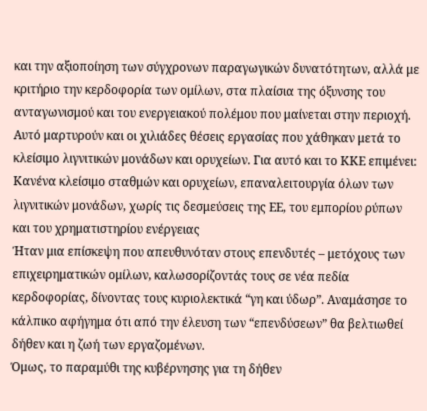και την αξιοποίηση των σύγχρονων παραγωγικών δυνατότητων, αλλά με κριτήριο την κερδοφορία των ομίλων, στα πλαίσια της όξυνσης του ανταγωνισμού και του ενεργειακού πολέμου που μαίνεται στην περιοχή. Αυτό μαρτυρούν και οι χιλιάδες θέσεις εργασίας που χάθηκαν μετά το κλείσιμο λιγνιτικών μονάδων και ορυχείων. Για αυτό και το ΚΚΕ επιμένει: Κανένα κλείσιμο σταθμών και ορυχείων, επαναλειτουργία όλων των λιγνιτικών μονάδων, χωρίς τις δεσμεύσεις της ΕΕ, του εμπορίου ρύπων και του χρηματιστηρίου ενέργειας
Ήταν μια επίσκεψη που απευθυνόταν στους επενδυτές – μετόχους των επιχειρηματικών ομίλων, καλωσορίζοντάς τους σε νέα πεδία κερδοφορίας, δίνοντας τους κυριολεκτικά “γη και ύδωρ”. Αναμάσησε το κάλπικο αφήγημα ότι από την έλευση των “επενδύσεων” θα βελτιωθεί δήθεν και η ζωή των εργαζομένων.
Όμως, το παραμύθι της κυβέρνησης για τη δήθεν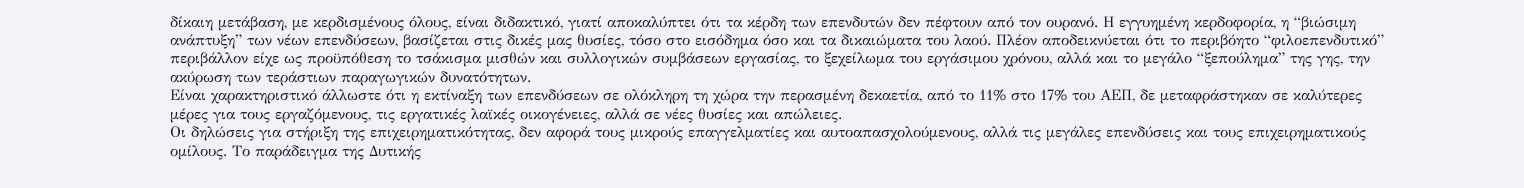δίκαιη μετάβαση, με κερδισμένους όλους, είναι διδακτικό, γιατί αποκαλύπτει ότι τα κέρδη των επενδυτών δεν πέφτουν από τον ουρανό. Η εγγυημένη κερδοφορία, η “βιώσιμη ανάπτυξη” των νέων επενδύσεων, βασίζεται στις δικές μας θυσίες, τόσο στο εισόδημα όσο και τα δικαιώματα του λαού. Πλέον αποδεικνύεται ότι το περιβόητο “φιλοεπενδυτικό” περιβάλλον είχε ως προϋπόθεση το τσάκισμα μισθών και συλλογικών συμβάσεων εργασίας, το ξεχείλωμα του εργάσιμου χρόνου, αλλά και το μεγάλο “ξεπούλημα” της γης, την ακύρωση των τεράστιων παραγωγικών δυνατότητων.
Είναι χαρακτηριστικό άλλωστε ότι η εκτίναξη των επενδύσεων σε ολόκληρη τη χώρα την περασμένη δεκαετία, από το 11% στο 17% του ΑΕΠ, δε μεταφράστηκαν σε καλύτερες μέρες για τους εργαζόμενους, τις εργατικές λαϊκές οικογένειες, αλλά σε νέες θυσίες και απώλειες.
Οι δηλώσεις για στήριξη της επιχειρηματικότητας, δεν αφορά τους μικρούς επαγγελματίες και αυτοαπασχολούμενους, αλλά τις μεγάλες επενδύσεις και τους επιχειρηματικούς ομίλους. Το παράδειγμα της Δυτικής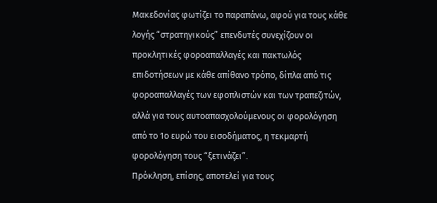Μακεδονίας φωτίζει το παραπάνω, αφού για τους κάθε λογής “στρατηγικούς” επενδυτές συνεχίζουν οι προκλητικές φοροαπαλλαγές και πακτωλός επιδοτήσεων με κάθε απίθανο τρόπο, δίπλα από τις φοροαπαλλαγές των εφοπλιστών και των τραπεζιτών, αλλά για τους αυτοαπασχολούμενους οι φορολόγηση από το 1ο ευρώ του εισοδήματος, η τεκμαρτή φορολόγηση τους “ξετινάζει”.
Πρόκληση, επίσης, αποτελεί για τους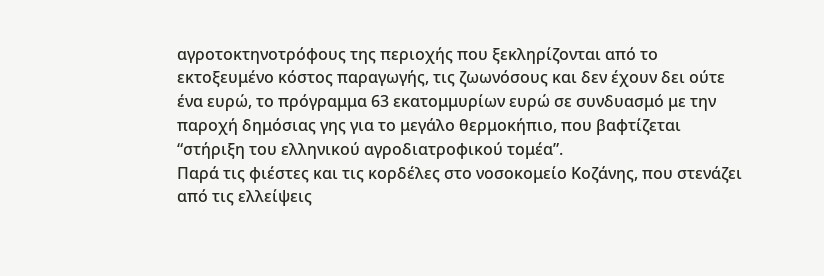αγροτοκτηνοτρόφους της περιοχής που ξεκληρίζονται από το εκτοξευμένο κόστος παραγωγής, τις ζωωνόσους και δεν έχουν δει ούτε ένα ευρώ, το πρόγραμμα 63 εκατομμυρίων ευρώ σε συνδυασμό με την παροχή δημόσιας γης για το μεγάλο θερμοκήπιο, που βαφτίζεται “στήριξη του ελληνικού αγροδιατροφικού τομέα”.
Παρά τις φιέστες και τις κορδέλες στο νοσοκομείο Κοζάνης, που στενάζει από τις ελλείψεις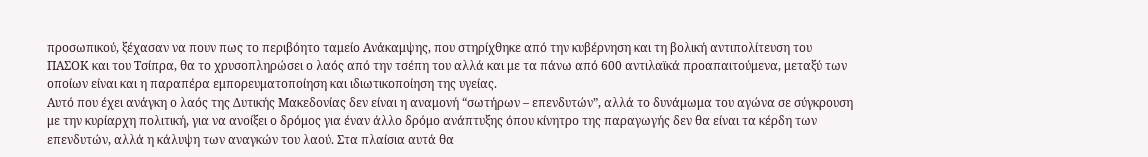προσωπικού, ξέχασαν να πουν πως το περιβόητο ταμείο Ανάκαμψης, που στηρίχθηκε από την κυβέρνηση και τη βολική αντιπολίτευση του ΠΑΣΟΚ και του Τσίπρα, θα το χρυσοπληρώσει ο λαός από την τσέπη του αλλά και με τα πάνω από 600 αντιλαϊκά προαπαιτούμενα, μεταξύ των οποίων είναι και η παραπέρα εμπορευματοποίηση και ιδιωτικοποίηση της υγείας.
Αυτό που έχει ανάγκη ο λαός της Δυτικής Μακεδονίας δεν είναι η αναμονή “σωτήρων – επενδυτών”, αλλά το δυνάμωμα του αγώνα σε σύγκρουση με την κυρίαρχη πολιτική, για να ανοίξει ο δρόμος για έναν άλλο δρόμο ανάπτυξης όπου κίνητρο της παραγωγής δεν θα είναι τα κέρδη των επενδυτών, αλλά η κάλυψη των αναγκών του λαού. Στα πλαίσια αυτά θα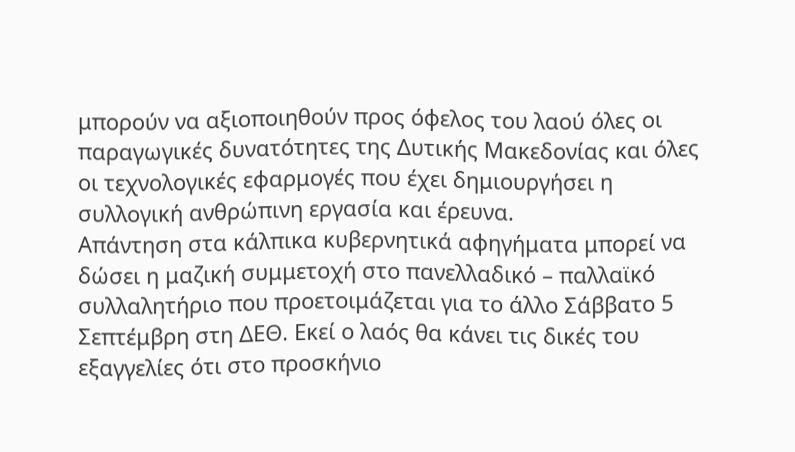μπορούν να αξιοποιηθούν προς όφελος του λαού όλες οι παραγωγικές δυνατότητες της Δυτικής Μακεδονίας και όλες οι τεχνολογικές εφαρμογές που έχει δημιουργήσει η συλλογική ανθρώπινη εργασία και έρευνα.
Απάντηση στα κάλπικα κυβερνητικά αφηγήματα μπορεί να δώσει η μαζική συμμετοχή στο πανελλαδικό – παλλαϊκό συλλαλητήριο που προετοιμάζεται για το άλλο Σάββατο 5 Σεπτέμβρη στη ΔΕΘ. Εκεί ο λαός θα κάνει τις δικές του εξαγγελίες ότι στο προσκήνιο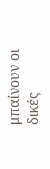μπαίνουν οι δικές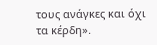τους ανάγκες και όχι τα κέρδη».